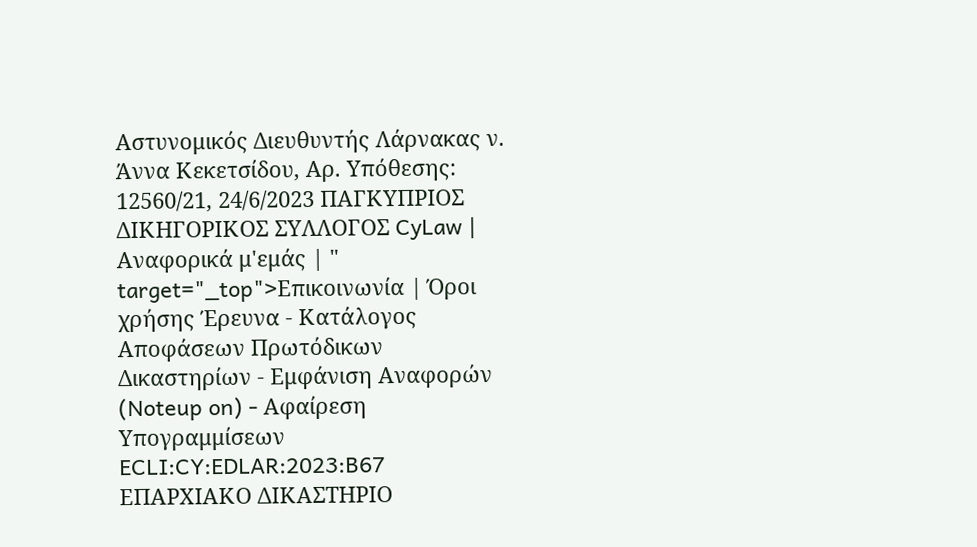Αστυνομικός Διευθυντής Λάρνακας ν. Άννα Κεκετσίδου, Αρ. Υπόθεσης: 12560/21, 24/6/2023 ΠΑΓΚΥΠΡΙΟΣ ΔΙΚΗΓΟΡΙΚΟΣ ΣΥΛΛΟΓΟΣ CyLaw | Αναφορικά μ'εμάς | " target="_top">Επικοινωνία | Όροι χρήσης Έρευνα - Κατάλογος Αποφάσεων Πρωτόδικων Δικαστηρίων - Εμφάνιση Αναφορών (Noteup on) - Αφαίρεση Υπογραμμίσεων ECLI:CY:EDLAR:2023:B67 ΕΠΑΡΧΙΑΚΟ ΔΙΚΑΣΤΗΡΙΟ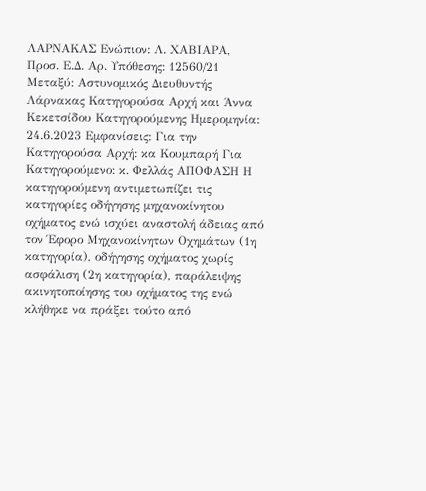ΛΑΡΝΑΚΑΣ Ενώπιον: Λ. ΧΑΒΙΑΡΑ, Προσ. Ε.Δ. Αρ. Υπόθεσης: 12560/21 Μεταξύ: Αστυνομικός Διευθυντής Λάρνακας Κατηγορούσα Αρχή και Άννα Κεκετσίδου Κατηγορούμενης Ημερομηνία: 24.6.2023 Εμφανίσεις: Για την Κατηγορούσα Αρχή: κα Κουμπαρή Για Κατηγορούμενο: κ. Φελλάς ΑΠΟΦΑΣΗ Η κατηγορούμενη αντιμετωπίζει τις κατηγορίες οδήγησης μηχανοκίνητου οχήματος ενώ ισχύει αναστολή άδειας από τον Έφορο Μηχανοκίνητων Οχημάτων (1η κατηγορία), οδήγησης οχήματος χωρίς ασφάλιση (2η κατηγορία), παράλειψης ακινητοποίησης του οχήματος της ενώ κλήθηκε να πράξει τούτο από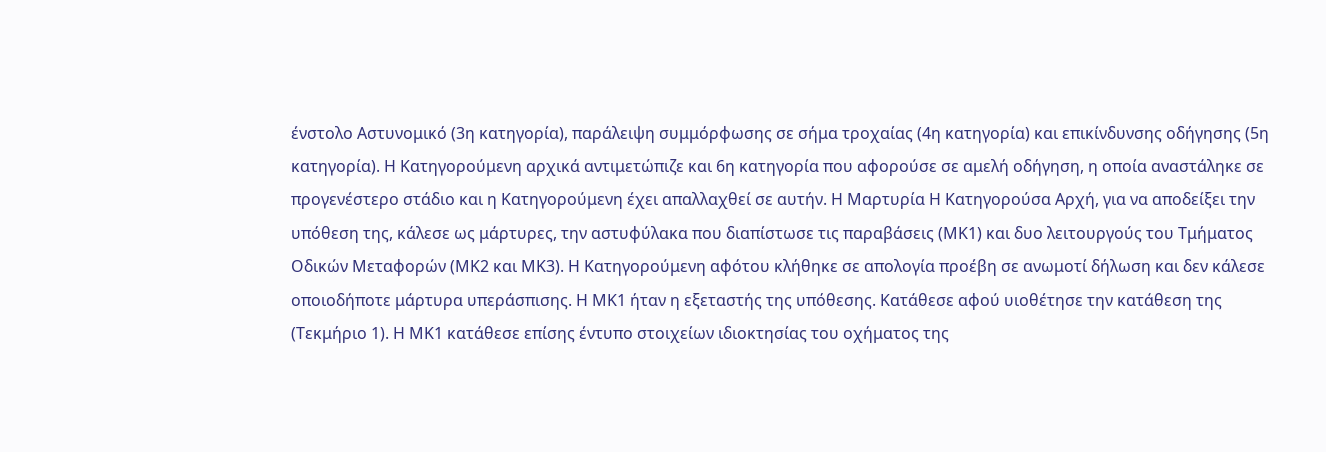ένστολο Αστυνομικό (3η κατηγορία), παράλειψη συμμόρφωσης σε σήμα τροχαίας (4η κατηγορία) και επικίνδυνσης οδήγησης (5η κατηγορία). Η Κατηγορούμενη αρχικά αντιμετώπιζε και 6η κατηγορία που αφορούσε σε αμελή οδήγηση, η οποία αναστάληκε σε προγενέστερο στάδιο και η Κατηγορούμενη έχει απαλλαχθεί σε αυτήν. Η Μαρτυρία Η Κατηγορούσα Αρχή, για να αποδείξει την υπόθεση της, κάλεσε ως μάρτυρες, την αστυφύλακα που διαπίστωσε τις παραβάσεις (ΜΚ1) και δυο λειτουργούς του Τμήματος Οδικών Μεταφορών (ΜΚ2 και ΜΚ3). Η Κατηγορούμενη αφότου κλήθηκε σε απολογία προέβη σε ανωμοτί δήλωση και δεν κάλεσε οποιοδήποτε μάρτυρα υπεράσπισης. Η ΜΚ1 ήταν η εξεταστής της υπόθεσης. Κατάθεσε αφού υιοθέτησε την κατάθεση της (Τεκμήριο 1). Η ΜΚ1 κατάθεσε επίσης έντυπο στοιχείων ιδιοκτησίας του οχήματος της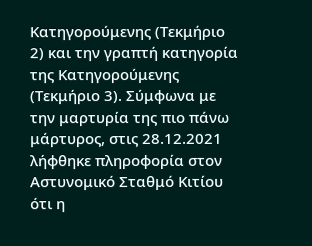Κατηγορούμενης (Τεκμήριο 2) και την γραπτή κατηγορία της Κατηγορούμενης (Τεκμήριο 3). Σύμφωνα με την μαρτυρία της πιο πάνω μάρτυρος, στις 28.12.2021 λήφθηκε πληροφορία στον Αστυνομικό Σταθμό Κιτίου ότι η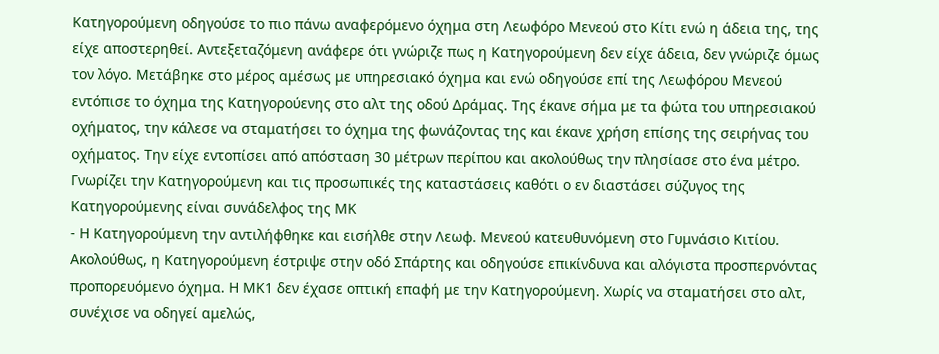Κατηγορούμενη οδηγούσε το πιο πάνω αναφερόμενο όχημα στη Λεωφόρο Μενεού στο Κίτι ενώ η άδεια της, της είχε αποστερηθεί. Αντεξεταζόμενη ανάφερε ότι γνώριζε πως η Κατηγορούμενη δεν είχε άδεια, δεν γνώριζε όμως τον λόγο. Μετάβηκε στο μέρος αμέσως με υπηρεσιακό όχημα και ενώ οδηγούσε επί της Λεωφόρου Μενεού εντόπισε το όχημα της Κατηγορούενης στο αλτ της οδού Δράμας. Της έκανε σήμα με τα φώτα του υπηρεσιακού οχήματος, την κάλεσε να σταματήσει το όχημα της φωνάζοντας της και έκανε χρήση επίσης της σειρήνας του οχήματος. Την είχε εντοπίσει από απόσταση 30 μέτρων περίπου και ακολούθως την πλησίασε στο ένα μέτρο. Γνωρίζει την Κατηγορούμενη και τις προσωπικές της καταστάσεις καθότι ο εν διαστάσει σύζυγος της Κατηγορούμενης είναι συνάδελφος της ΜΚ
- Η Κατηγορούμενη την αντιλήφθηκε και εισήλθε στην Λεωφ. Μενεού κατευθυνόμενη στο Γυμνάσιο Κιτίου. Ακολούθως, η Κατηγορούμενη έστριψε στην οδό Σπάρτης και οδηγούσε επικίνδυνα και αλόγιστα προσπερνόντας προπορευόμενο όχημα. Η ΜΚ1 δεν έχασε οπτική επαφή με την Κατηγορούμενη. Χωρίς να σταματήσει στο αλτ, συνέχισε να οδηγεί αμελώς,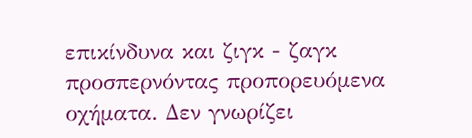επικίνδυνα και ζιγκ - ζαγκ προσπερνόντας προπορευόμενα οχήματα. Δεν γνωρίζει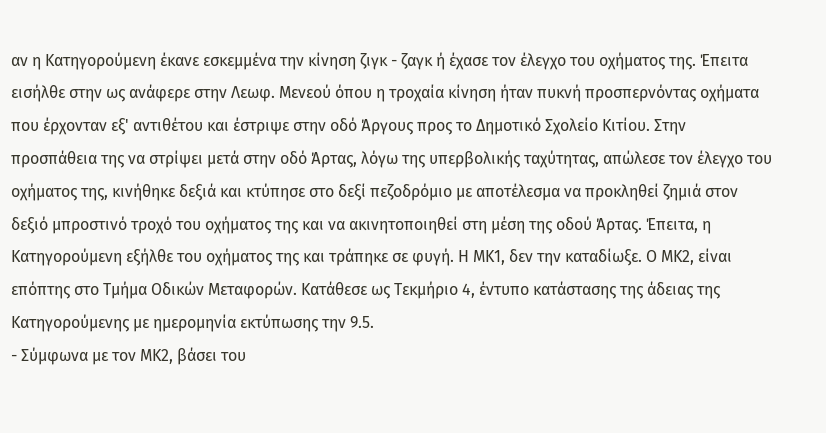αν η Κατηγορούμενη έκανε εσκεμμένα την κίνηση ζιγκ - ζαγκ ή έχασε τον έλεγχο του οχήματος της. Έπειτα εισήλθε στην ως ανάφερε στην Λεωφ. Μενεού όπου η τροχαία κίνηση ήταν πυκνή προσπερνόντας οχήματα που έρχονταν εξ' αντιθέτου και έστριψε στην οδό Άργους προς το Δημοτικό Σχολείο Κιτίου. Στην προσπάθεια της να στρίψει μετά στην οδό Άρτας, λόγω της υπερβολικής ταχύτητας, απώλεσε τον έλεγχο του οχήματος της, κινήθηκε δεξιά και κτύπησε στο δεξί πεζοδρόμιο με αποτέλεσμα να προκληθεί ζημιά στον δεξιό μπροστινό τροχό του οχήματος της και να ακινητοποιηθεί στη μέση της οδού Άρτας. Έπειτα, η Κατηγορούμενη εξήλθε του οχήματος της και τράπηκε σε φυγή. Η ΜΚ1, δεν την καταδίωξε. Ο ΜΚ2, είναι επόπτης στο Τμήμα Οδικών Μεταφορών. Κατάθεσε ως Τεκμήριο 4, έντυπο κατάστασης της άδειας της Κατηγορούμενης με ημερομηνία εκτύπωσης την 9.5.
- Σύμφωνα με τον ΜΚ2, βάσει του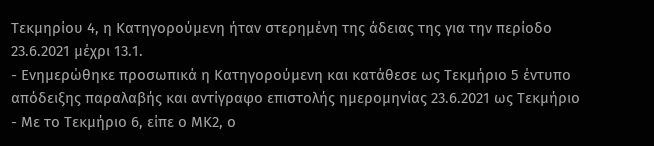Τεκμηρίου 4, η Κατηγορούμενη ήταν στερημένη της άδειας της για την περίοδο 23.6.2021 μέχρι 13.1.
- Ενημερώθηκε προσωπικά η Κατηγορούμενη και κατάθεσε ως Τεκμήριο 5 έντυπο απόδειξης παραλαβής και αντίγραφο επιστολής ημερομηνίας 23.6.2021 ως Τεκμήριο
- Με το Τεκμήριο 6, είπε ο ΜΚ2, ο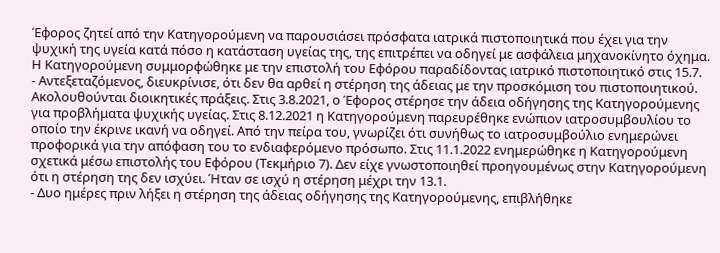Έφορος ζητεί από την Κατηγορούμενη να παρουσιάσει πρόσφατα ιατρικά πιστοποιητικά που έχει για την ψυχική της υγεία κατά πόσο η κατάσταση υγείας της, της επιτρέπει να οδηγεί με ασφάλεια μηχανοκίνητο όχημα. Η Κατηγορούμενη συμμορφώθηκε με την επιστολή του Εφόρου παραδίδοντας ιατρικό πιστοποιητικό στις 15.7.
- Αντεξεταζόμενος, διευκρίνισε, ότι δεν θα αρθεί η στέρηση της άδειας με την προσκόμιση του πιστοποιητικού. Ακολουθούνται διοικητικές πράξεις. Στις 3.8.2021, ο Έφορος στέρησε την άδεια οδήγησης της Κατηγορούμενης για προβλήματα ψυχικής υγείας. Στις 8.12.2021 η Κατηγορούμενη παρευρέθηκε ενώπιον ιατροσυμβουλίου το οποίο την έκρινε ικανή να οδηγεί. Από την πείρα του, γνωρίζει ότι συνήθως το ιατροσυμβούλιο ενημερώνει προφορικά για την απόφαση του το ενδιαφερόμενο πρόσωπο. Στις 11.1.2022 ενημερώθηκε η Κατηγορούμενη σχετικά μέσω επιστολής του Εφόρου (Τεκμήριο 7). Δεν είχε γνωστοποιηθεί προηγουμένως στην Κατηγορούμενη ότι η στέρηση της δεν ισχύει. Ήταν σε ισχύ η στέρηση μέχρι την 13.1.
- Δυο ημέρες πριν λήξει η στέρηση της άδειας οδήγησης της Κατηγορούμενης, επιβλήθηκε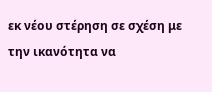εκ νέου στέρηση σε σχέση με την ικανότητα να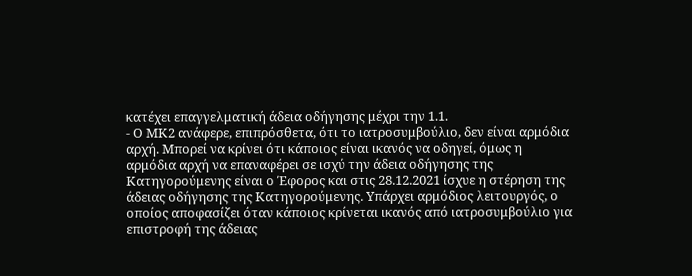κατέχει επαγγελματική άδεια οδήγησης μέχρι την 1.1.
- Ο ΜΚ2 ανάφερε, επιπρόσθετα, ότι το ιατροσυμβούλιο, δεν είναι αρμόδια αρχή. Μπορεί να κρίνει ότι κάποιος είναι ικανός να οδηγεί, όμως η αρμόδια αρχή να επαναφέρει σε ισχύ την άδεια οδήγησης της Κατηγορούμενης είναι ο Έφορος και στις 28.12.2021 ίσχυε η στέρηση της άδειας οδήγησης της Κατηγορούμενης. Υπάρχει αρμόδιος λειτουργός, ο οποίος αποφασίζει όταν κάποιος κρίνεται ικανός από ιατροσυμβούλιο για επιστροφή της άδειας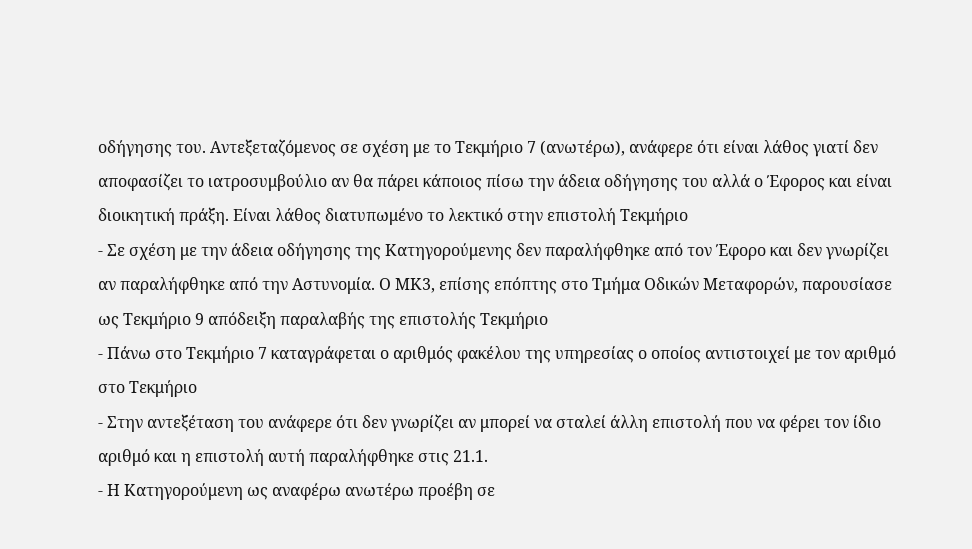οδήγησης του. Αντεξεταζόμενος σε σχέση με το Τεκμήριο 7 (ανωτέρω), ανάφερε ότι είναι λάθος γιατί δεν αποφασίζει το ιατροσυμβούλιο αν θα πάρει κάποιος πίσω την άδεια οδήγησης του αλλά ο Έφορος και είναι διοικητική πράξη. Είναι λάθος διατυπωμένο το λεκτικό στην επιστολή Τεκμήριο
- Σε σχέση με την άδεια οδήγησης της Κατηγορούμενης δεν παραλήφθηκε από τον Έφορο και δεν γνωρίζει αν παραλήφθηκε από την Αστυνομία. Ο ΜΚ3, επίσης επόπτης στο Τμήμα Οδικών Μεταφορών, παρουσίασε ως Τεκμήριο 9 απόδειξη παραλαβής της επιστολής Τεκμήριο
- Πάνω στο Τεκμήριο 7 καταγράφεται ο αριθμός φακέλου της υπηρεσίας ο οποίος αντιστοιχεί με τον αριθμό στο Τεκμήριο
- Στην αντεξέταση του ανάφερε ότι δεν γνωρίζει αν μπορεί να σταλεί άλλη επιστολή που να φέρει τον ίδιο αριθμό και η επιστολή αυτή παραλήφθηκε στις 21.1.
- Η Κατηγορούμενη ως αναφέρω ανωτέρω προέβη σε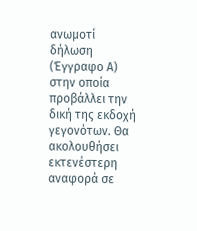ανωμοτί δήλωση (Έγγραφο Α) στην οποία προβάλλει την δική της εκδοχή γεγονότων. Θα ακολουθήσει εκτενέστερη αναφορά σε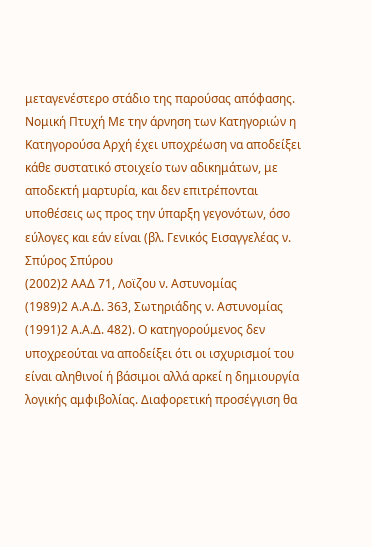μεταγενέστερο στάδιο της παρούσας απόφασης. Νομική Πτυχή Με την άρνηση των Κατηγοριών η Κατηγορούσα Αρχή έχει υποχρέωση να αποδείξει κάθε συστατικό στοιχείο των αδικημάτων, με αποδεκτή μαρτυρία, και δεν επιτρέπονται υποθέσεις ως προς την ύπαρξη γεγονότων, όσο εύλογες και εάν είναι (βλ. Γενικός Εισαγγελέας ν. Σπύρος Σπύρου
(2002)2 ΑΑΔ 71, Λοϊζου ν. Αστυνομίας
(1989)2 Α.Α.Δ. 363, Σωτηριάδης ν. Αστυνομίας
(1991)2 Α.Α.Δ. 482). Ο κατηγορούμενος δεν υποχρεούται να αποδείξει ότι οι ισχυρισμοί του είναι αληθινοί ή βάσιμοι αλλά αρκεί η δημιουργία λογικής αμφιβολίας. Διαφορετική προσέγγιση θα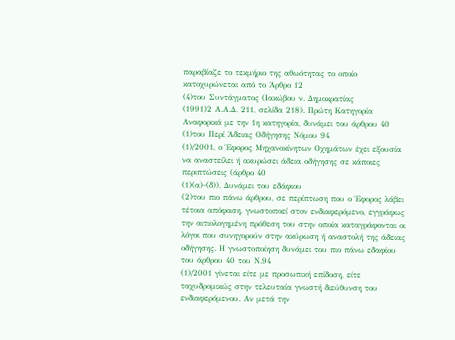παραβίαζε το τεκμήριο της αθωότητας το οποίο κατοχυρώνεται από το Άρθρο 12
(4)του Συντάγματος (Ιακώβου ν. Δημοκρατίας
(1991)2 Α.Α.Δ. 211, σελίδα 218). Πρώτη Κατηγορία Αναφορικά με την 1η κατηγορία, δυνάμει του άρθρου 40
(1)του Περί Άδειας Οδήγησης Νόμου 94
(1)/2001, ο Έφορος Μηχανοκίνητων Οχημάτων έχει εξουσία να αναστείλει ή ακυρώσει άδεια οδήγησης σε κάποιες περιπτώσεις (άρθρο 40
(1)(α)-(δ)). Δυνάμει του εδάφιου
(2)του πιο πάνω άρθρου, σε περίπτωση που ο Έφορος λάβει τέτοια απόφαση, γνωστοποεί στον ενδιαφερόμενο, εγγράφως την αιτιολογημένη πρόθεση του στην οποία καταγράφονται οι λόγοι που συνηγορούν στην ακύρωση ή αναστολή της άδειας οδήγησης. Η γνωστοποίηση δυνάμει του πιο πάνω εδαφίου του άρθρου 40 του Ν.94
(1)/2001 γίνεται είτε με προσωπική επίδοση, είτε ταχυδρομικώς στην τελευταία γνωστή διεύθυνση του ενδιαφερόμενου. Αν μετά την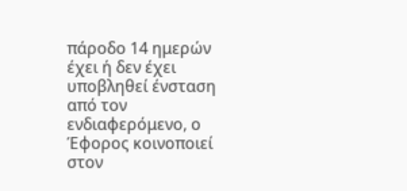πάροδο 14 ημερών έχει ή δεν έχει υποβληθεί ένσταση από τον ενδιαφερόμενο, ο Έφορος κοινοποιεί στον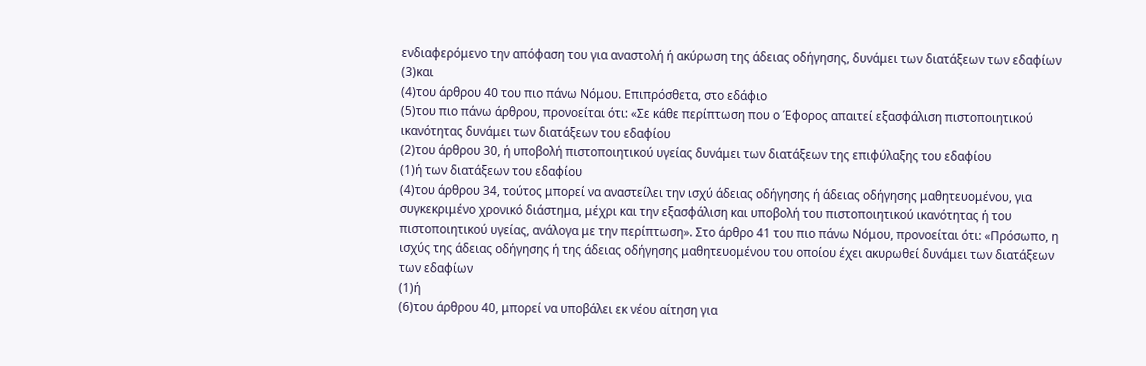ενδιαφερόμενο την απόφαση του για αναστολή ή ακύρωση της άδειας οδήγησης, δυνάμει των διατάξεων των εδαφίων
(3)και
(4)του άρθρου 40 του πιο πάνω Νόμου. Επιπρόσθετα, στο εδάφιο
(5)του πιο πάνω άρθρου, προνοείται ότι: «Σε κάθε περίπτωση που ο Έφορος απαιτεί εξασφάλιση πιστοποιητικού ικανότητας δυνάμει των διατάξεων του εδαφίου
(2)του άρθρου 30, ή υποβολή πιστοποιητικού υγείας δυνάμει των διατάξεων της επιφύλαξης του εδαφίου
(1)ή των διατάξεων του εδαφίου
(4)του άρθρου 34, τούτος μπορεί να αναστείλει την ισχύ άδειας οδήγησης ή άδειας οδήγησης μαθητευομένου, για συγκεκριμένο χρονικό διάστημα, μέχρι και την εξασφάλιση και υποβολή του πιστοποιητικού ικανότητας ή του πιστοποιητικού υγείας, ανάλογα με την περίπτωση». Στο άρθρο 41 του πιο πάνω Νόμου, προνοείται ότι: «Πρόσωπο, η ισχύς της άδειας οδήγησης ή της άδειας οδήγησης μαθητευομένου του οποίου έχει ακυρωθεί δυνάμει των διατάξεων των εδαφίων
(1)ή
(6)του άρθρου 40, μπορεί να υποβάλει εκ νέου αίτηση για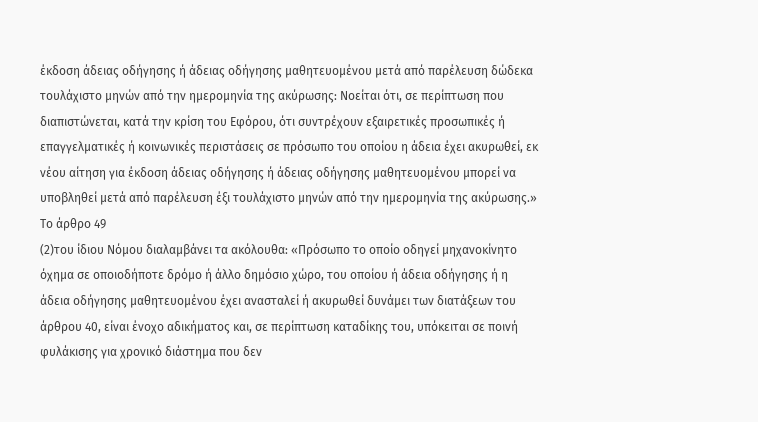έκδοση άδειας οδήγησης ή άδειας οδήγησης μαθητευομένου μετά από παρέλευση δώδεκα τουλάχιστο μηνών από την ημερομηνία της ακύρωσης: Νοείται ότι, σε περίπτωση που διαπιστώνεται, κατά την κρίση του Εφόρου, ότι συντρέχουν εξαιρετικές προσωπικές ή επαγγελματικές ή κοινωνικές περιστάσεις σε πρόσωπο του οποίου η άδεια έχει ακυρωθεί, εκ νέου αίτηση για έκδοση άδειας οδήγησης ή άδειας οδήγησης μαθητευομένου μπορεί να υποβληθεί μετά από παρέλευση έξι τουλάχιστο μηνών από την ημερομηνία της ακύρωσης.» Το άρθρο 49
(2)του ίδιου Νόμου διαλαμβάνει τα ακόλουθα: «Πρόσωπο το οποίο οδηγεί μηχανοκίνητο όχημα σε οποιοδήποτε δρόμο ή άλλο δημόσιο χώρο, του οποίου ή άδεια οδήγησης ή η άδεια οδήγησης μαθητευομένου έχει ανασταλεί ή ακυρωθεί δυνάμει των διατάξεων του άρθρου 40, είναι ένοχο αδικήματος και, σε περίπτωση καταδίκης του, υπόκειται σε ποινή φυλάκισης για χρονικό διάστημα που δεν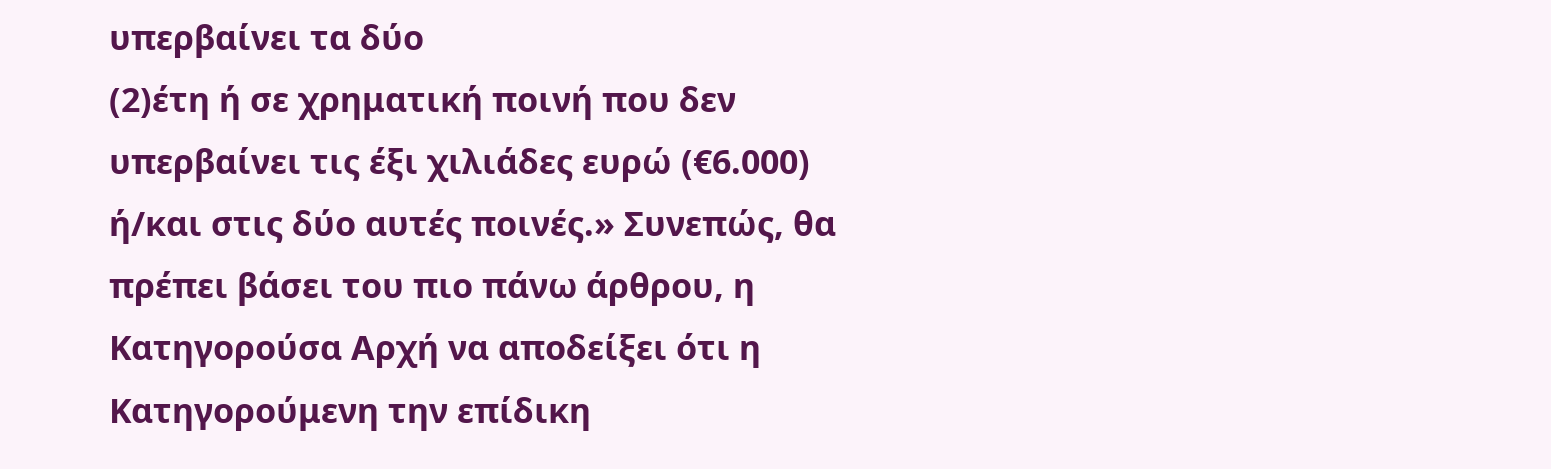υπερβαίνει τα δύο
(2)έτη ή σε χρηματική ποινή που δεν υπερβαίνει τις έξι χιλιάδες ευρώ (€6.000) ή/και στις δύο αυτές ποινές.» Συνεπώς, θα πρέπει βάσει του πιο πάνω άρθρου, η Κατηγορούσα Αρχή να αποδείξει ότι η Κατηγορούμενη την επίδικη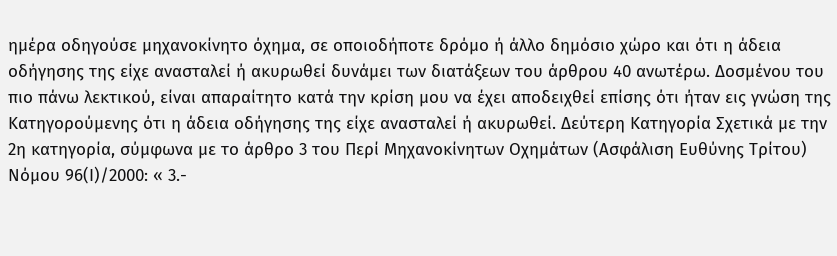ημέρα οδηγούσε μηχανοκίνητο όχημα, σε οποιοδήποτε δρόμο ή άλλο δημόσιο χώρο και ότι η άδεια οδήγησης της είχε ανασταλεί ή ακυρωθεί δυνάμει των διατάξεων του άρθρου 40 ανωτέρω. Δοσμένου του πιο πάνω λεκτικού, είναι απαραίτητο κατά την κρίση μου να έχει αποδειχθεί επίσης ότι ήταν εις γνώση της Κατηγορούμενης ότι η άδεια οδήγησης της είχε ανασταλεί ή ακυρωθεί. Δεύτερη Κατηγορία Σχετικά με την 2η κατηγορία, σύμφωνα με το άρθρο 3 του Περί Μηχανοκίνητων Οχημάτων (Ασφάλιση Ευθύνης Τρίτου) Νόμου 96(Ι)/2000: « 3.-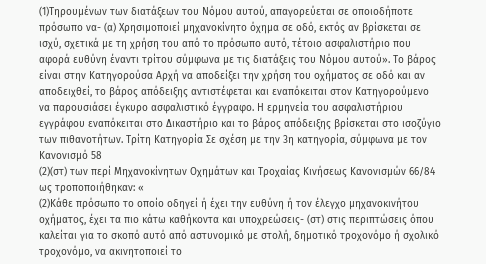(1)Τηρουμένων των διατάξεων του Νόμου αυτού, απαγορεύεται σε οποιοδήποτε πρόσωπο να- (α) Χρησιμοποιεί μηχανοκίνητο όχημα σε οδό, εκτός αν βρίσκεται σε ισχύ, σχετικά με τη χρήση του από το πρόσωπο αυτό, τέτοιο ασφαλιστήριο που αφορά ευθύνη έναντι τρίτου σύμφωνα με τις διατάξεις του Νόμου αυτού». Το βάρος είναι στην Κατηγορούσα Αρχή να αποδείξει την χρήση του οχήματος σε οδό και αν αποδειχθεί, το βάρος απόδειξης αντιστέφεται και εναπόκειται στον Κατηγορούμενο να παρουσιάσει έγκυρο ασφαλιστικό έγγραφο. Η ερμηνεία του ασφαλιστήριου εγγράφου εναπόκειται στο Δικαστήριο και το βάρος απόδειξης βρίσκεται στο ισοζύγιο των πιθανοτήτων. Τρίτη Κατηγορία Σε σχέση με την 3η κατηγορία, σύμφωνα με τον Κανονισμό 58
(2)(στ) των περί Μηχανοκίνητων Οχημάτων και Τροχαίας Κινήσεως Κανονισμών 66/84 ως τροποποιήθηκαν: «
(2)Κάθε πρόσωπο το οποίο οδηγεί ή έχει την ευθύνη ή τον έλεγχο µηχανοκινήτου οχήµατος, έχει τα πιο κάτω καθήκοντα και υποχρεώσεις- (στ) στις περιπτώσεις όπου καλείται για το σκοπό αυτό από αστυνοµικό µε στολή, δηµοτικό τροχονόµο ή σχολικό τροχονόµο, να ακινητοποιεί το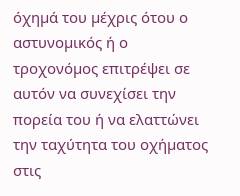όχηµά του µέχρις ότου ο αστυνοµικός ή ο τροχονόµος επιτρέψει σε αυτόν να συνεχίσει την πορεία του ή να ελαττώνει την ταχύτητα του οχήµατος στις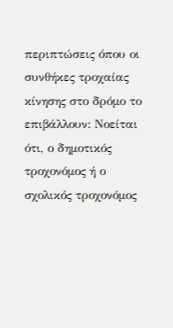περιπτώσεις όπου οι συνθήκες τροχαίας κίνησης στο δρόµο το επιβάλλουν: Νοείται ότι, ο δηµοτικός τροχονόµος ή ο σχολικός τροχονόµος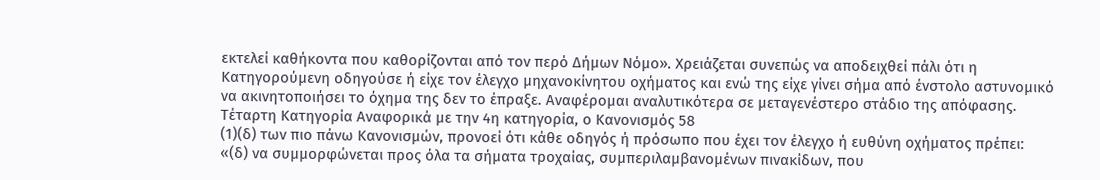εκτελεί καθήκοντα που καθορίζονται από τον περό Δήµων Νόµο». Χρειάζεται συνεπώς να αποδειχθεί πάλι ότι η Κατηγορούμενη οδηγούσε ή είχε τον έλεγχο μηχανοκίνητου οχήματος και ενώ της είχε γίνει σήμα από ένστολο αστυνομικό να ακινητοποιήσει το όχημα της δεν το έπραξε. Αναφέρομαι αναλυτικότερα σε μεταγενέστερο στάδιο της απόφασης. Τέταρτη Κατηγορία Αναφορικά με την 4η κατηγορία, ο Κανονισμός 58
(1)(δ) των πιο πάνω Κανονισμών, προνοεί ότι κάθε οδηγός ή πρόσωπο που έχει τον έλεγχο ή ευθύνη οχήματος πρέπει: «(δ) να συµµορφώνεται προς όλα τα σήµατα τροχαίας, συµπεριλαµβανοµένων πινακίδων, που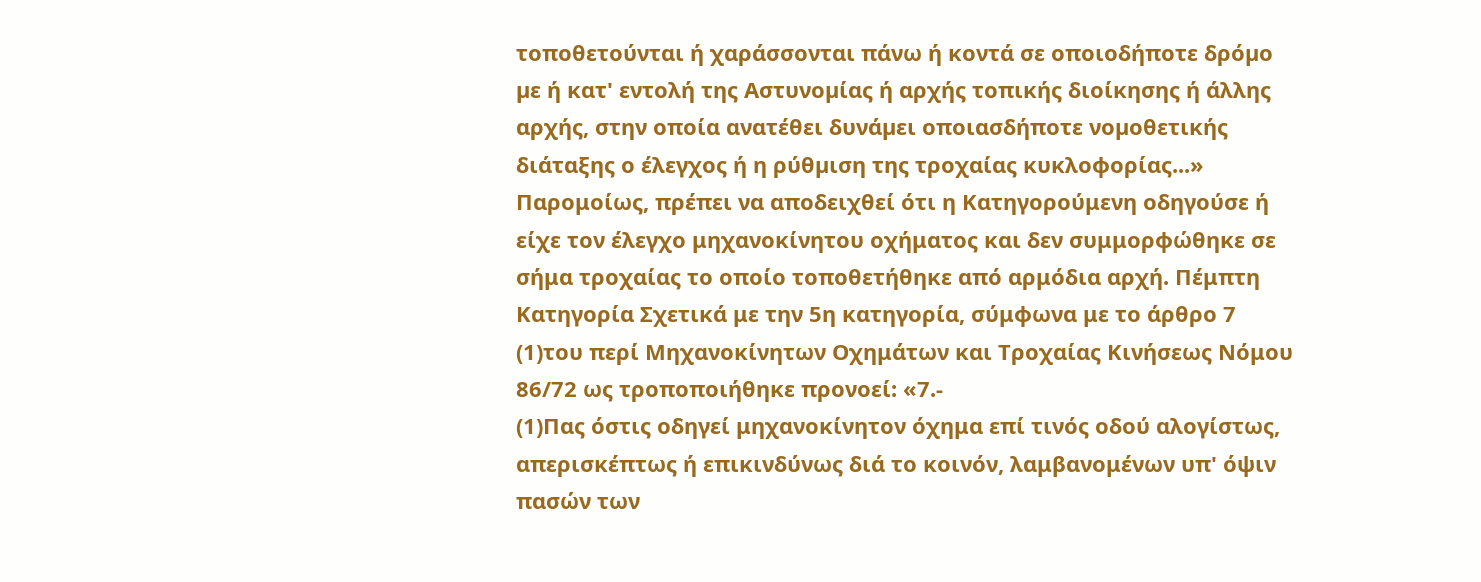τοποθετούνται ή χαράσσονται πάνω ή κοντά σε οποιοδήποτε δρόµο µε ή κατ' εντολή της Αστυνοµίας ή αρχής τοπικής διοίκησης ή άλλης αρχής, στην οποία ανατέθει δυνάµει οποιασδήποτε νοµοθετικής διάταξης ο έλεγχος ή η ρύθµιση της τροχαίας κυκλοφορίας...» Παρομοίως, πρέπει να αποδειχθεί ότι η Κατηγορούμενη οδηγούσε ή είχε τον έλεγχο μηχανοκίνητου οχήματος και δεν συμμορφώθηκε σε σήμα τροχαίας το οποίο τοποθετήθηκε από αρμόδια αρχή. Πέμπτη Κατηγορία Σχετικά με την 5η κατηγορία, σύμφωνα με το άρθρο 7
(1)του περί Μηχανοκίνητων Οχημάτων και Τροχαίας Κινήσεως Νόμου 86/72 ως τροποποιήθηκε προνοεί: «7.-
(1)Πας όστις οδηγεί μηχανοκίνητον όχημα επί τινός οδού αλογίστως, απερισκέπτως ή επικινδύνως διά το κοινόν, λαμβανομένων υπ' όψιν πασών των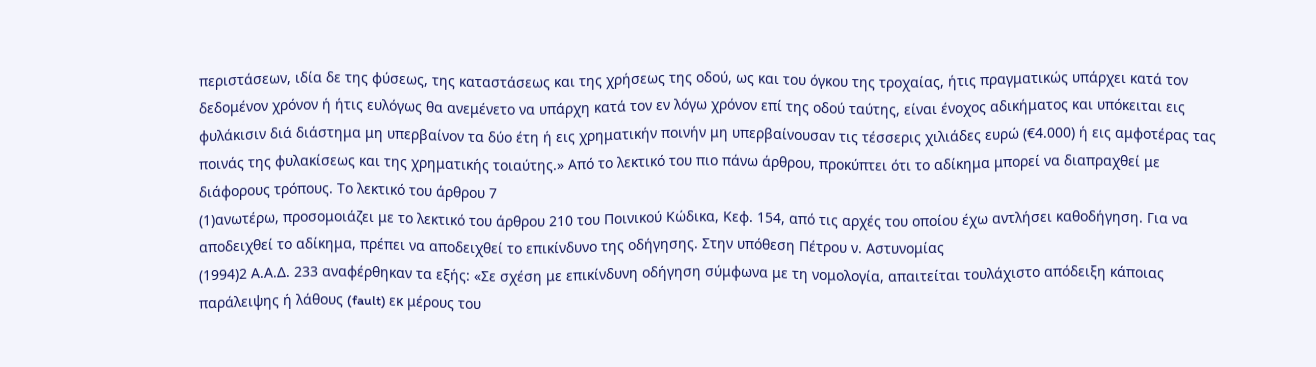περιστάσεων, ιδία δε της φύσεως, της καταστάσεως και της χρήσεως της οδού, ως και του όγκου της τροχαίας, ήτις πραγματικώς υπάρχει κατά τον δεδομένον χρόνον ή ήτις ευλόγως θα ανεμένετο να υπάρχη κατά τον εν λόγω χρόνον επί της οδού ταύτης, είναι ένοχος αδικήματος και υπόκειται εις φυλάκισιν διά διάστημα μη υπερβαίνον τα δύο έτη ή εις χρηματικήν ποινήν μη υπερβαίνουσαν τις τέσσερις χιλιάδες ευρώ (€4.000) ή εις αμφοτέρας τας ποινάς της φυλακίσεως και της χρηματικής τοιαύτης.» Από το λεκτικό του πιο πάνω άρθρου, προκύπτει ότι το αδίκημα μπορεί να διαπραχθεί με διάφορους τρόπους. Το λεκτικό του άρθρου 7
(1)ανωτέρω, προσομοιάζει με το λεκτικό του άρθρου 210 του Ποινικού Κώδικα, Κεφ. 154, από τις αρχές του οποίου έχω αντλήσει καθοδήγηση. Για να αποδειχθεί το αδίκημα, πρέπει να αποδειχθεί το επικίνδυνο της οδήγησης. Στην υπόθεση Πέτρου ν. Αστυνομίας
(1994)2 Α.Α.Δ. 233 αναφέρθηκαν τα εξής: «Σε σχέση με επικίνδυνη οδήγηση σύμφωνα με τη νομολογία, απαιτείται τουλάχιστο απόδειξη κάποιας παράλειψης ή λάθους (fault) εκ μέρους του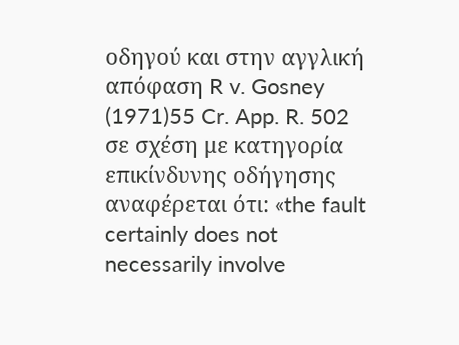οδηγού και στην αγγλική απόφαση R v. Gosney
(1971)55 Cr. App. R. 502 σε σχέση με κατηγορία επικίνδυνης οδήγησης αναφέρεται ότι: «the fault certainly does not necessarily involve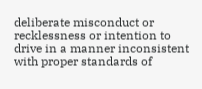deliberate misconduct or recklessness or intention to drive in a manner inconsistent with proper standards of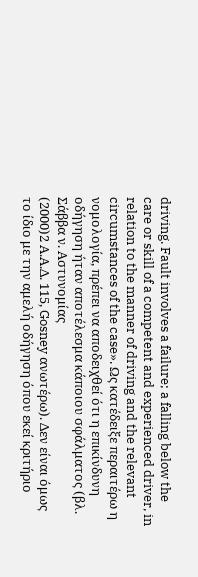driving. Fault involves a failure; a falling below the care or skill of a competent and experienced driver, in relation to the manner of driving and the relevant circumstances of the case». Ως κατέδειξε περαιτέρω η νομολογία, πρέπει να αποδειχθεί ότι η επικίνδυνη οδήγηση ήταν αποτέλεσμα κάποιου σφάλματος (βλ. Σάββα ν. Αστυνομίας
(2000)2 Α.Α.Δ. 115, Gosney ανωτέρω). Δεν είναι όμως το ίδιο με την αμελή οδήγηση όπου εκεί κριτήριο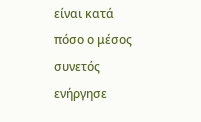είναι κατά πόσο ο μέσος συνετός ενήργησε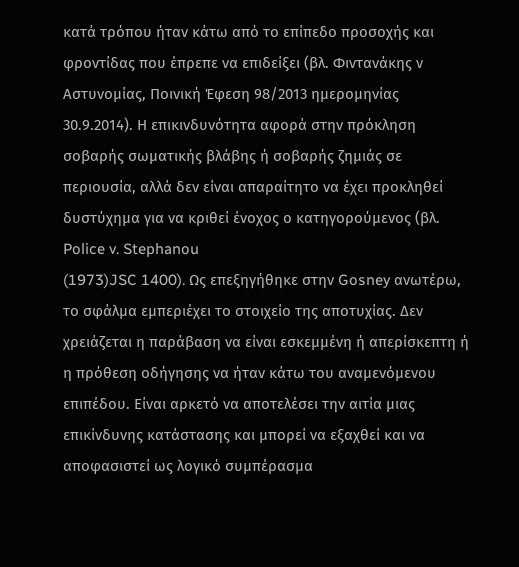κατά τρόπου ήταν κάτω από το επίπεδο προσοχής και φροντίδας που έπρεπε να επιδείξει (βλ. Φιντανάκης ν Αστυνομίας, Ποινική Έφεση 98/2013 ημερομηνίας 30.9.2014). Η επικινδυνότητα αφορά στην πρόκληση σοβαρής σωματικής βλάβης ή σοβαρής ζημιάς σε περιουσία, αλλά δεν είναι απαραίτητο να έχει προκληθεί δυστύχημα για να κριθεί ένοχος ο κατηγορούμενος (βλ. Police v. Stephanou
(1973)JSC 1400). Ως επεξηγήθηκε στην Gosney ανωτέρω, το σφάλμα εμπεριέχει το στοιχείο της αποτυχίας. Δεν χρειάζεται η παράβαση να είναι εσκεμμένη ή απερίσκεπτη ή η πρόθεση οδήγησης να ήταν κάτω του αναμενόμενου επιπέδου. Είναι αρκετό να αποτελέσει την αιτία μιας επικίνδυνης κατάστασης και μπορεί να εξαχθεί και να αποφασιστεί ως λογικό συμπέρασμα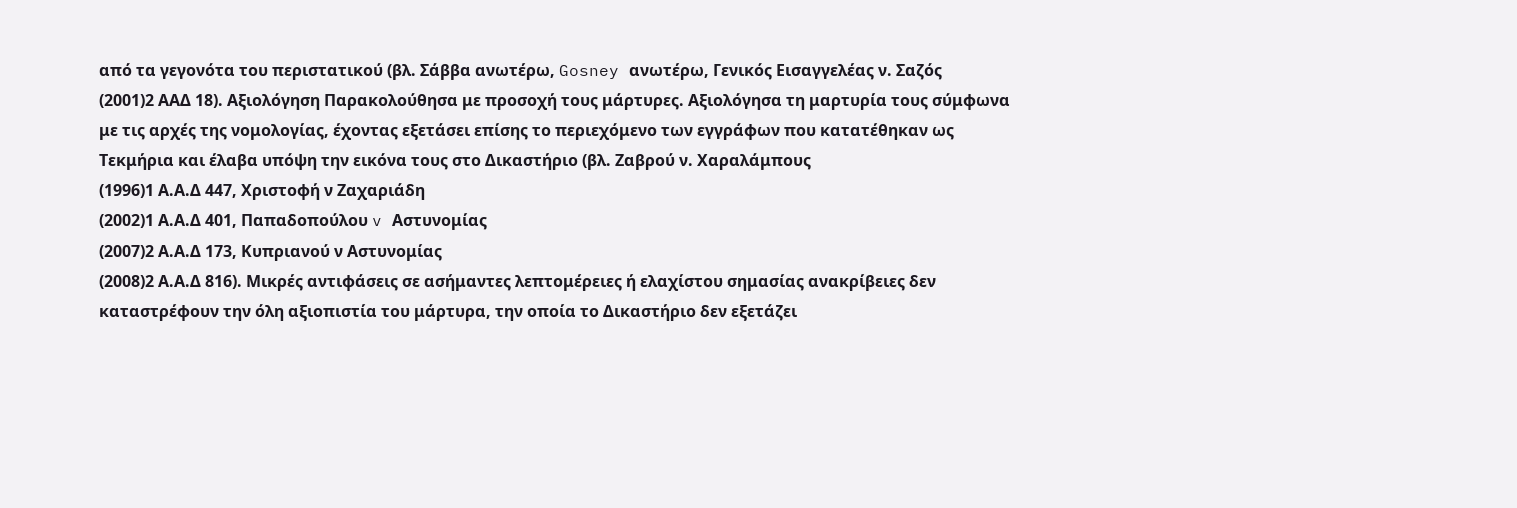από τα γεγονότα του περιστατικού (βλ. Σάββα ανωτέρω, Gosney ανωτέρω, Γενικός Εισαγγελέας ν. Σαζός
(2001)2 ΑΑΔ 18). Αξιολόγηση Παρακολούθησα με προσοχή τους μάρτυρες. Αξιολόγησα τη μαρτυρία τους σύμφωνα με τις αρχές της νομολογίας, έχοντας εξετάσει επίσης το περιεχόμενο των εγγράφων που κατατέθηκαν ως Τεκμήρια και έλαβα υπόψη την εικόνα τους στο Δικαστήριο (βλ. Ζαβρού ν. Χαραλάμπους
(1996)1 Α.Α.Δ 447, Χριστοφή ν Ζαχαριάδη
(2002)1 Α.Α.Δ 401, Παπαδοπούλου v Αστυνομίας
(2007)2 Α.Α.Δ 173, Κυπριανού ν Αστυνομίας
(2008)2 Α.Α.Δ 816). Μικρές αντιφάσεις σε ασήμαντες λεπτομέρειες ή ελαχίστου σημασίας ανακρίβειες δεν καταστρέφουν την όλη αξιοπιστία του μάρτυρα, την οποία το Δικαστήριο δεν εξετάζει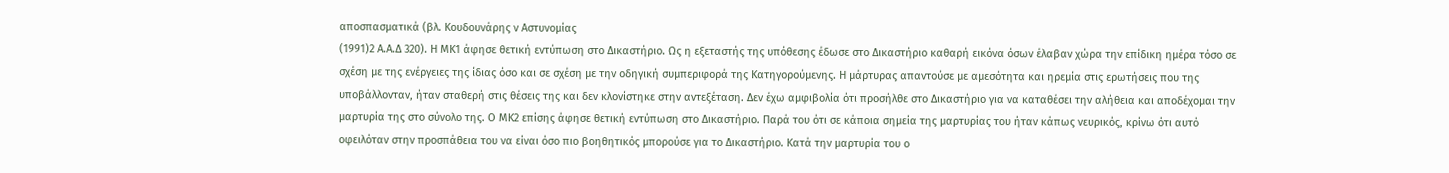αποσπασματικά (βλ. Κουδουνάρης ν Αστυνομίας
(1991)2 Α.Α.Δ 320). Η ΜΚ1 άφησε θετική εντύπωση στο Δικαστήριο. Ως η εξεταστής της υπόθεσης έδωσε στο Δικαστήριο καθαρή εικόνα όσων έλαβαν χώρα την επίδικη ημέρα τόσο σε σχέση με της ενέργειες της ίδιας όσο και σε σχέση με την οδηγική συμπεριφορά της Κατηγορούμενης. Η μάρτυρας απαντούσε με αμεσότητα και ηρεμία στις ερωτήσεις που της υποβάλλονταν, ήταν σταθερή στις θέσεις της και δεν κλονίστηκε στην αντεξέταση. Δεν έχω αμφιβολία ότι προσήλθε στο Δικαστήριο για να καταθέσει την αλήθεια και αποδέχομαι την μαρτυρία της στο σύνολο της. Ο ΜΚ2 επίσης άφησε θετική εντύπωση στο Δικαστήριο. Παρά του ότι σε κάποια σημεία της μαρτυρίας του ήταν κάπως νευρικός, κρίνω ότι αυτό οφειλόταν στην προσπάθεια του να είναι όσο πιο βοηθητικός μπορούσε για το Δικαστήριο. Κατά την μαρτυρία του ο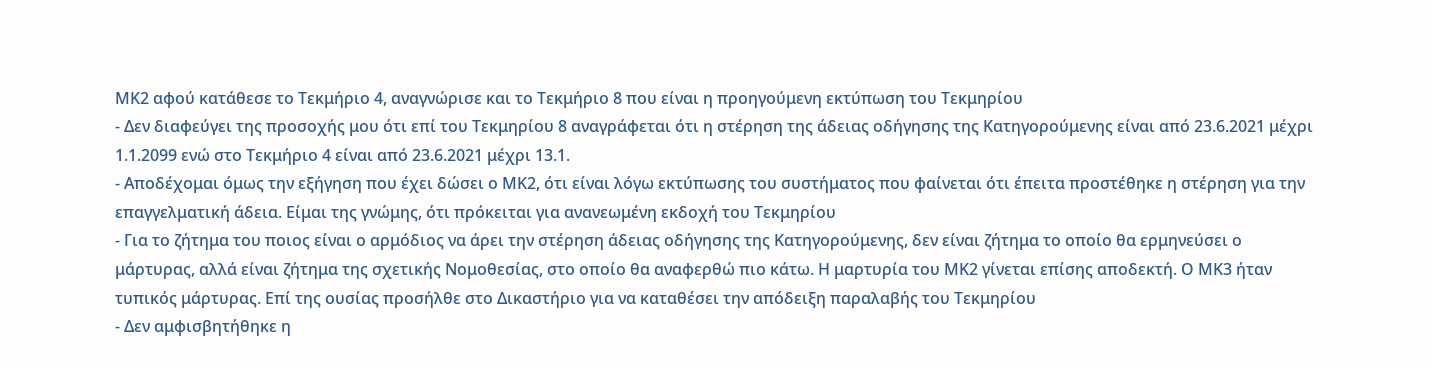ΜΚ2 αφού κατάθεσε το Τεκμήριο 4, αναγνώρισε και το Τεκμήριο 8 που είναι η προηγούμενη εκτύπωση του Τεκμηρίου
- Δεν διαφεύγει της προσοχής μου ότι επί του Τεκμηρίου 8 αναγράφεται ότι η στέρηση της άδειας οδήγησης της Κατηγορούμενης είναι από 23.6.2021 μέχρι 1.1.2099 ενώ στο Τεκμήριο 4 είναι από 23.6.2021 μέχρι 13.1.
- Αποδέχομαι όμως την εξήγηση που έχει δώσει ο ΜΚ2, ότι είναι λόγω εκτύπωσης του συστήματος που φαίνεται ότι έπειτα προστέθηκε η στέρηση για την επαγγελματική άδεια. Είμαι της γνώμης, ότι πρόκειται για ανανεωμένη εκδοχή του Τεκμηρίου
- Για το ζήτημα του ποιος είναι ο αρμόδιος να άρει την στέρηση άδειας οδήγησης της Κατηγορούμενης, δεν είναι ζήτημα το οποίο θα ερμηνεύσει ο μάρτυρας, αλλά είναι ζήτημα της σχετικής Νομοθεσίας, στο οποίο θα αναφερθώ πιο κάτω. Η μαρτυρία του ΜΚ2 γίνεται επίσης αποδεκτή. Ο ΜΚ3 ήταν τυπικός μάρτυρας. Επί της ουσίας προσήλθε στο Δικαστήριο για να καταθέσει την απόδειξη παραλαβής του Τεκμηρίου
- Δεν αμφισβητήθηκε η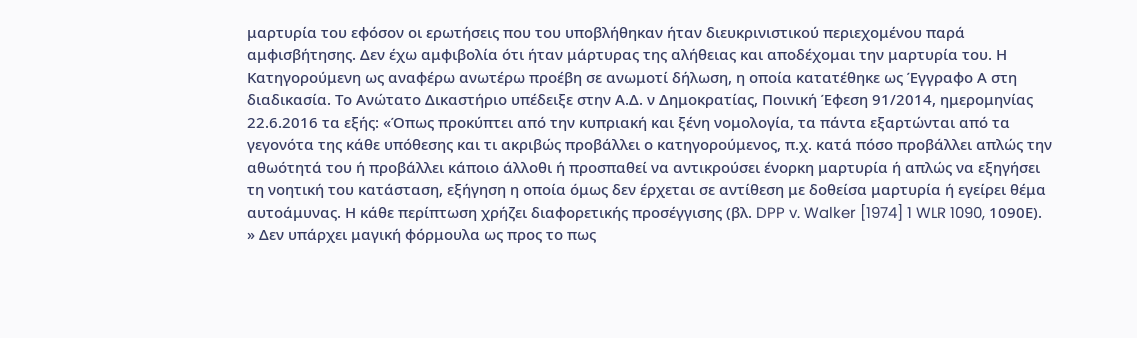μαρτυρία του εφόσον οι ερωτήσεις που του υποβλήθηκαν ήταν διευκρινιστικού περιεχομένου παρά αμφισβήτησης. Δεν έχω αμφιβολία ότι ήταν μάρτυρας της αλήθειας και αποδέχομαι την μαρτυρία του. Η Κατηγορούμενη ως αναφέρω ανωτέρω προέβη σε ανωμοτί δήλωση, η οποία κατατέθηκε ως Έγγραφο Α στη διαδικασία. Το Ανώτατο Δικαστήριο υπέδειξε στην Α.Δ. ν Δημοκρατίας, Ποινική Έφεση 91/2014, ημερομηνίας 22.6.2016 τα εξής: «Όπως προκύπτει από την κυπριακή και ξένη νομολογία, τα πάντα εξαρτώνται από τα γεγονότα της κάθε υπόθεσης και τι ακριβώς προβάλλει ο κατηγορούμενος, π.χ. κατά πόσο προβάλλει απλώς την αθωότητά του ή προβάλλει κάποιο άλλοθι ή προσπαθεί να αντικρούσει ένορκη μαρτυρία ή απλώς να εξηγήσει τη νοητική του κατάσταση, εξήγηση η οποία όμως δεν έρχεται σε αντίθεση με δοθείσα μαρτυρία ή εγείρει θέμα αυτοάμυνας. Η κάθε περίπτωση χρήζει διαφορετικής προσέγγισης (βλ. DPP v. Walker [1974] 1 WLR 1090, 1090Ε). » Δεν υπάρχει μαγική φόρμουλα ως προς το πως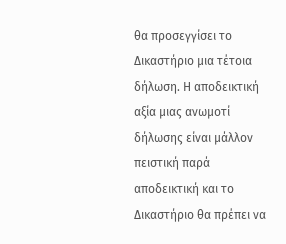θα προσεγγίσει το Δικαστήριο μια τέτοια δήλωση. Η αποδεικτική αξία μιας ανωμοτί δήλωσης είναι μάλλον πειστική παρά αποδεικτική και το Δικαστήριο θα πρέπει να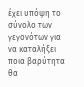έχει υπόψη το σύνολο των γεγονότων για να καταλήξει ποια βαρύτητα θα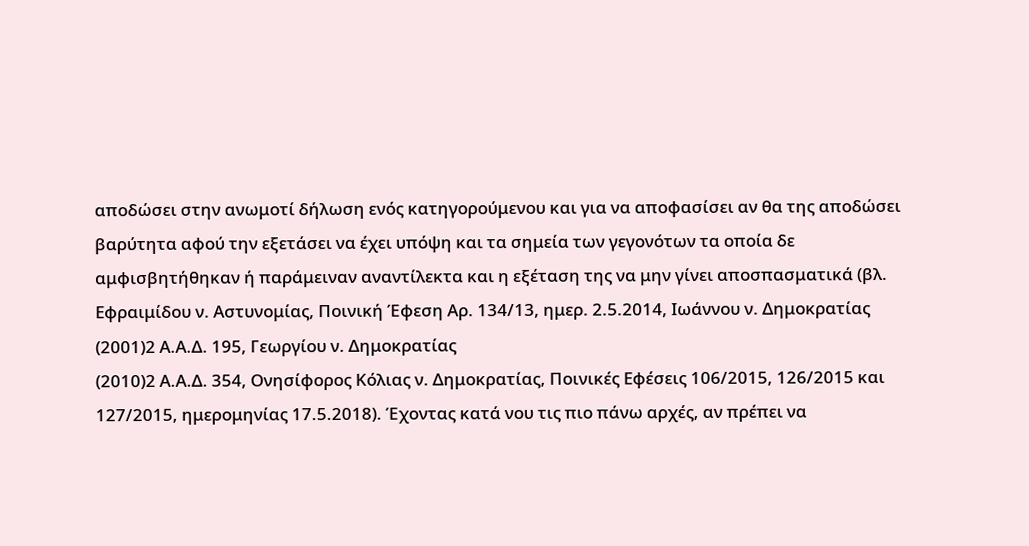αποδώσει στην ανωμοτί δήλωση ενός κατηγορούμενου και για να αποφασίσει αν θα της αποδώσει βαρύτητα αφού την εξετάσει να έχει υπόψη και τα σημεία των γεγονότων τα οποία δε αμφισβητήθηκαν ή παράμειναν αναντίλεκτα και η εξέταση της να μην γίνει αποσπασματικά (βλ. Εφραιμίδου ν. Αστυνομίας, Ποινική Έφεση Αρ. 134/13, ημερ. 2.5.2014, Ιωάννου ν. Δημοκρατίας
(2001)2 Α.Α.Δ. 195, Γεωργίου ν. Δημοκρατίας
(2010)2 Α.Α.Δ. 354, Ονησίφορος Κόλιας ν. Δημοκρατίας, Ποινικές Εφέσεις 106/2015, 126/2015 και 127/2015, ημερομηνίας 17.5.2018). Έχοντας κατά νου τις πιο πάνω αρχές, αν πρέπει να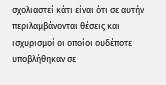σχολιαστεί κάτι είναι ότι σε αυτήν περιλαμβάνονται θέσεις και ισχυρισμοί οι οποίοι ουδέποτε υποβλήθηκαν σε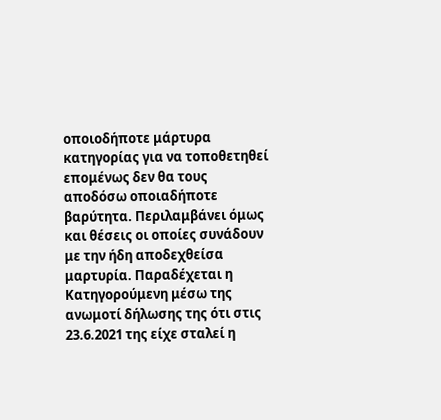οποιοδήποτε μάρτυρα κατηγορίας για να τοποθετηθεί επομένως δεν θα τους αποδόσω οποιαδήποτε βαρύτητα. Περιλαμβάνει όμως και θέσεις οι οποίες συνάδουν με την ήδη αποδεχθείσα μαρτυρία. Παραδέχεται η Κατηγορούμενη μέσω της ανωμοτί δήλωσης της ότι στις 23.6.2021 της είχε σταλεί η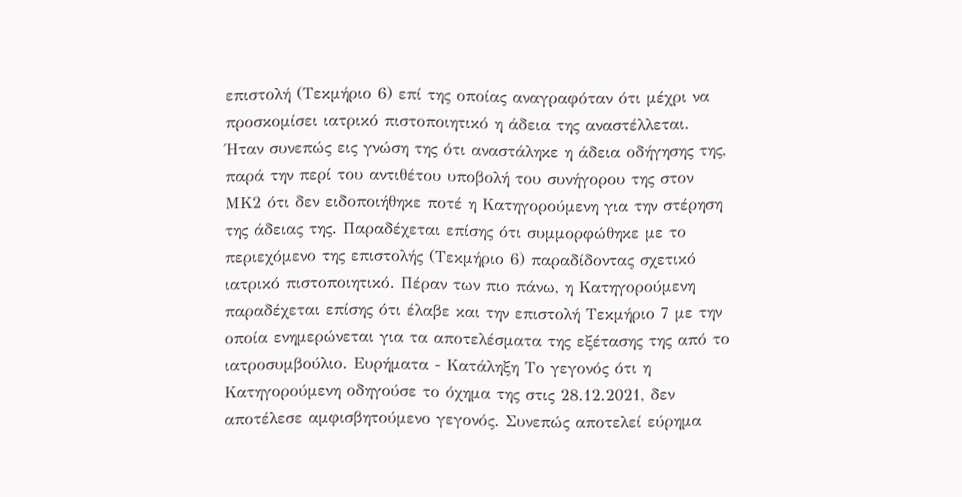επιστολή (Τεκμήριο 6) επί της οποίας αναγραφόταν ότι μέχρι να προσκομίσει ιατρικό πιστοποιητικό η άδεια της αναστέλλεται. Ήταν συνεπώς εις γνώση της ότι αναστάληκε η άδεια οδήγησης της, παρά την περί του αντιθέτου υποβολή του συνήγορου της στον ΜΚ2 ότι δεν ειδοποιήθηκε ποτέ η Κατηγορούμενη για την στέρηση της άδειας της. Παραδέχεται επίσης ότι συμμορφώθηκε με το περιεχόμενο της επιστολής (Τεκμήριο 6) παραδίδοντας σχετικό ιατρικό πιστοποιητικό. Πέραν των πιο πάνω, η Κατηγορούμενη παραδέχεται επίσης ότι έλαβε και την επιστολή Τεκμήριο 7 με την οποία ενημερώνεται για τα αποτελέσματα της εξέτασης της από το ιατροσυμβούλιο. Ευρήματα - Κατάληξη Το γεγονός ότι η Κατηγορούμενη οδηγούσε το όχημα της στις 28.12.2021, δεν αποτέλεσε αμφισβητούμενο γεγονός. Συνεπώς αποτελεί εύρημα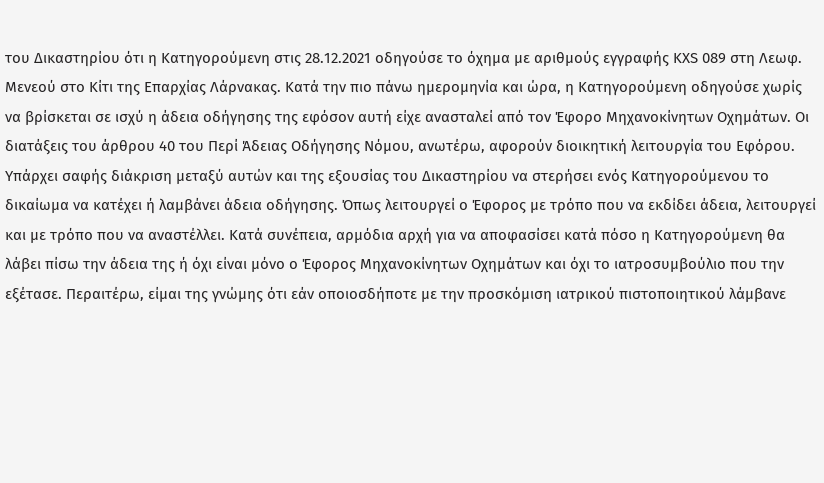του Δικαστηρίου ότι η Κατηγορούμενη στις 28.12.2021 οδηγούσε το όχημα με αριθμούς εγγραφής ΚΧS 089 στη Λεωφ. Μενεού στο Κίτι της Επαρχίας Λάρνακας. Κατά την πιο πάνω ημερομηνία και ώρα, η Κατηγορούμενη οδηγούσε χωρίς να βρίσκεται σε ισχύ η άδεια οδήγησης της εφόσον αυτή είχε ανασταλεί από τον Έφορο Μηχανοκίνητων Οχημάτων. Οι διατάξεις του άρθρου 40 του Περί Άδειας Οδήγησης Νόμου, ανωτέρω, αφορούν διοικητική λειτουργία του Εφόρου. Υπάρχει σαφής διάκριση μεταξύ αυτών και της εξουσίας του Δικαστηρίου να στερήσει ενός Κατηγορούμενου το δικαίωμα να κατέχει ή λαμβάνει άδεια οδήγησης. Όπως λειτουργεί ο Έφορος με τρόπο που να εκδίδει άδεια, λειτουργεί και με τρόπο που να αναστέλλει. Κατά συνέπεια, αρμόδια αρχή για να αποφασίσει κατά πόσο η Κατηγορούμενη θα λάβει πίσω την άδεια της ή όχι είναι μόνο ο Έφορος Μηχανοκίνητων Οχημάτων και όχι το ιατροσυμβούλιο που την εξέτασε. Περαιτέρω, είμαι της γνώμης ότι εάν οποιοσδήποτε με την προσκόμιση ιατρικού πιστοποιητικού λάμβανε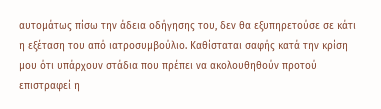αυτομάτως πίσω την άδεια οδήγησης του, δεν θα εξυπηρετούσε σε κάτι η εξέταση του από ιατροσυμβούλιο. Καθίσταται σαφής κατά την κρίση μου ότι υπάρχουν στάδια που πρέπει να ακολουθηθούν προτού επιστραφεί η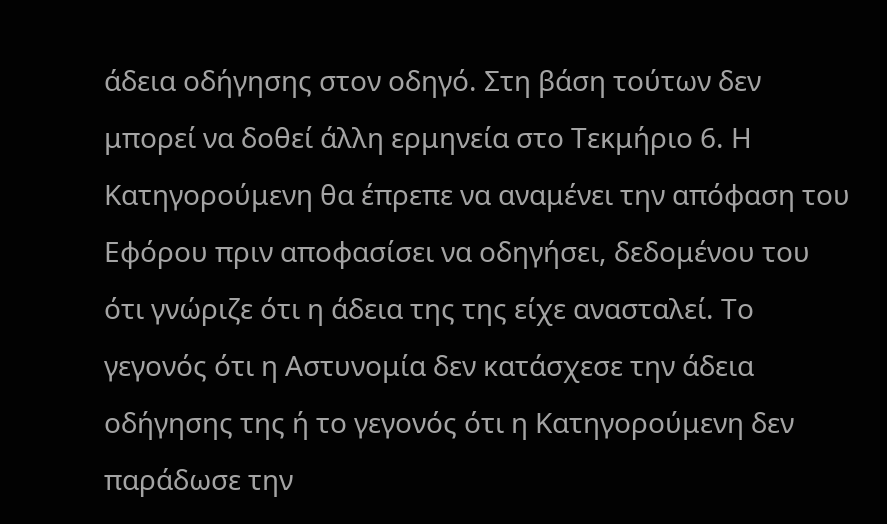άδεια οδήγησης στον οδηγό. Στη βάση τούτων δεν μπορεί να δοθεί άλλη ερμηνεία στο Τεκμήριο 6. Η Κατηγορούμενη θα έπρεπε να αναμένει την απόφαση του Εφόρου πριν αποφασίσει να οδηγήσει, δεδομένου του ότι γνώριζε ότι η άδεια της της είχε ανασταλεί. Το γεγονός ότι η Αστυνομία δεν κατάσχεσε την άδεια οδήγησης της ή το γεγονός ότι η Κατηγορούμενη δεν παράδωσε την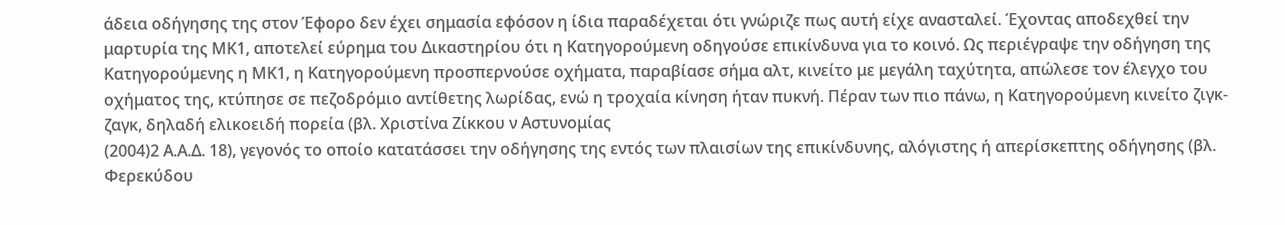άδεια οδήγησης της στον Έφορο δεν έχει σημασία εφόσον η ίδια παραδέχεται ότι γνώριζε πως αυτή είχε ανασταλεί. Έχοντας αποδεχθεί την μαρτυρία της ΜΚ1, αποτελεί εύρημα του Δικαστηρίου ότι η Κατηγορούμενη οδηγούσε επικίνδυνα για το κοινό. Ως περιέγραψε την οδήγηση της Κατηγορούμενης η ΜΚ1, η Κατηγορούμενη προσπερνούσε οχήματα, παραβίασε σήμα αλτ, κινείτο με μεγάλη ταχύτητα, απώλεσε τον έλεγχο του οχήματος της, κτύπησε σε πεζοδρόμιο αντίθετης λωρίδας, ενώ η τροχαία κίνηση ήταν πυκνή. Πέραν των πιο πάνω, η Κατηγορούμενη κινείτο ζιγκ-ζαγκ, δηλαδή ελικοειδή πορεία (βλ. Χριστίνα Ζίκκου ν Αστυνομίας
(2004)2 Α.Α.Δ. 18), γεγονός το οποίο κατατάσσει την οδήγησης της εντός των πλαισίων της επικίνδυνης, αλόγιστης ή απερίσκεπτης οδήγησης (βλ. Φερεκύδου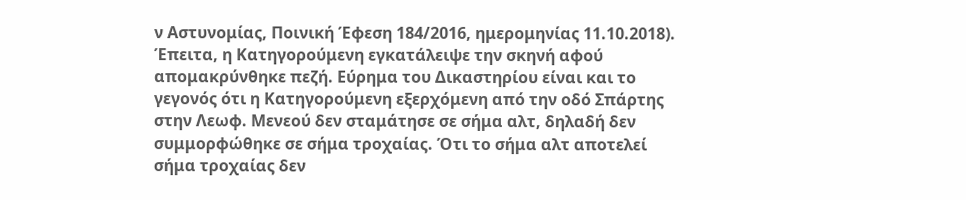ν Αστυνομίας, Ποινική Έφεση 184/2016, ημερομηνίας 11.10.2018). Έπειτα, η Κατηγορούμενη εγκατάλειψε την σκηνή αφού απομακρύνθηκε πεζή. Εύρημα του Δικαστηρίου είναι και το γεγονός ότι η Κατηγορούμενη εξερχόμενη από την οδό Σπάρτης στην Λεωφ. Μενεού δεν σταμάτησε σε σήμα αλτ, δηλαδή δεν συμμορφώθηκε σε σήμα τροχαίας. Ότι το σήμα αλτ αποτελεί σήμα τροχαίας δεν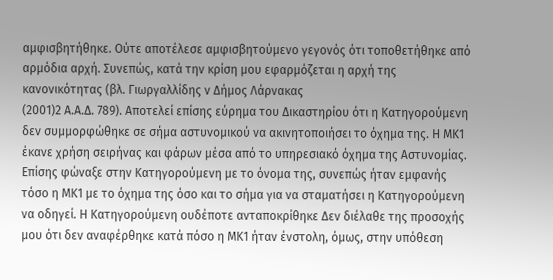αμφισβητήθηκε. Ούτε αποτέλεσε αμφισβητούμενο γεγονός ότι τοποθετήθηκε από αρμόδια αρχή. Συνεπώς, κατά την κρίση μου εφαρμόζεται η αρχή της κανονικότητας (βλ. Γιωργαλλίδης ν Δήμος Λάρνακας
(2001)2 Α.Α.Δ. 789). Αποτελεί επίσης εύρημα του Δικαστηρίου ότι η Κατηγορούμενη δεν συμμορφώθηκε σε σήμα αστυνομικού να ακινητοποιήσει το όχημα της. Η ΜΚ1 έκανε χρήση σειρήνας και φάρων μέσα από το υπηρεσιακό όχημα της Αστυνομίας. Επίσης φώναξε στην Κατηγορούμενη με το όνομα της, συνεπώς ήταν εμφανής τόσο η ΜΚ1 με το όχημα της όσο και το σήμα για να σταματήσει η Κατηγορούμενη να οδηγεί. Η Κατηγορούμενη ουδέποτε ανταποκρίθηκε Δεν διέλαθε της προσοχής μου ότι δεν αναφέρθηκε κατά πόσο η ΜΚ1 ήταν ένστολη, όμως, στην υπόθεση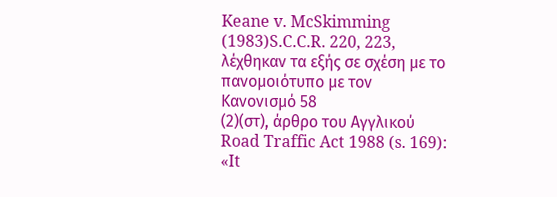Keane v. McSkimming
(1983)S.C.C.R. 220, 223, λέχθηκαν τα εξής σε σχέση με το πανομοιότυπο με τον Κανονισμό 58
(2)(στ), άρθρο του Αγγλικού Road Traffic Act 1988 (s. 169): «It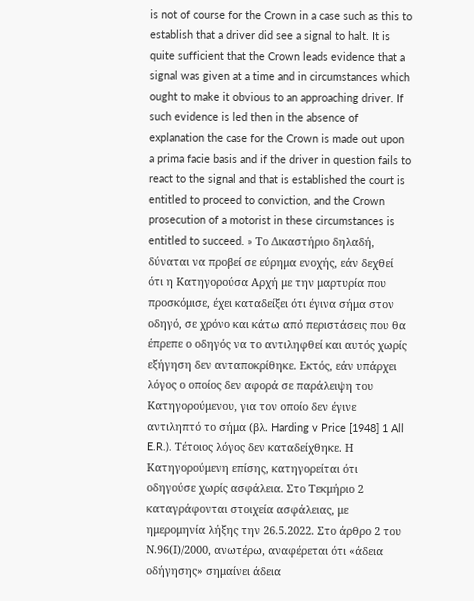is not of course for the Crown in a case such as this to establish that a driver did see a signal to halt. It is quite sufficient that the Crown leads evidence that a signal was given at a time and in circumstances which ought to make it obvious to an approaching driver. If such evidence is led then in the absence of explanation the case for the Crown is made out upon a prima facie basis and if the driver in question fails to react to the signal and that is established the court is entitled to proceed to conviction, and the Crown prosecution of a motorist in these circumstances is entitled to succeed. » Το Δικαστήριο δηλαδή, δύναται να προβεί σε εύρημα ενοχής, εάν δεχθεί ότι η Κατηγορούσα Αρχή με την μαρτυρία που προσκόμισε, έχει καταδείξει ότι έγινα σήμα στον οδηγό, σε χρόνο και κάτω από περιστάσεις που θα έπρεπε ο οδηγός να το αντιληφθεί και αυτός χωρίς εξήγηση δεν ανταποκρίθηκε. Εκτός, εάν υπάρχει λόγος ο οποίος δεν αφορά σε παράλειψη του Κατηγορούμενου, για τον οποίο δεν έγινε αντιληπτό το σήμα (βλ. Harding v Price [1948] 1 All E.R.). Τέτοιος λόγος δεν καταδείχθηκε. Η Κατηγορούμενη επίσης, κατηγορείται ότι οδηγούσε χωρίς ασφάλεια. Στο Τεκμήριο 2 καταγράφονται στοιχεία ασφάλειας, με ημερομηνία λήξης την 26.5.2022. Στο άρθρο 2 του Ν.96(Ι)/2000, ανωτέρω, αναφέρεται ότι «άδεια οδήγησης» σημαίνει άδεια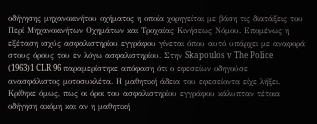οδήγησης μηχανοκινήτου οχήματος η οποία χορηγείται με βάση τις διατάξεις του Περί Μηχανοκινήτων Οχημάτων και Τροχαίας Κινήσεως Νόμου. Επομένως η εξέταση ισχύς ασφαλιστηρίου εγγράφου γίνεται όπου αυτό υπάρχει με αναφορά στους όρους του εν λόγω ασφαλιστηρίου. Στην Skapoulos v The Police
(1963)1 CLR 96 παραμερίστηκε απόφαση ότι ο εφεσείων οδηγούσε ανασφάλιστος μοτοσυκλέτα. Η μαθητική άδεια του εφεσείοντα είχε λήξει. Κρίθηκε όμως, πως οι όροι του ασφαλιστηρίου εγγράφου κάλυπταν τέτοια οδήγηση ακόμη και αν η μαθητική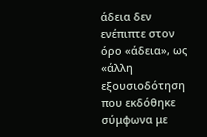άδεια δεν ενέπιπτε στον όρο «άδεια», ως «άλλη εξουσιοδότηση που εκδόθηκε σύμφωνα με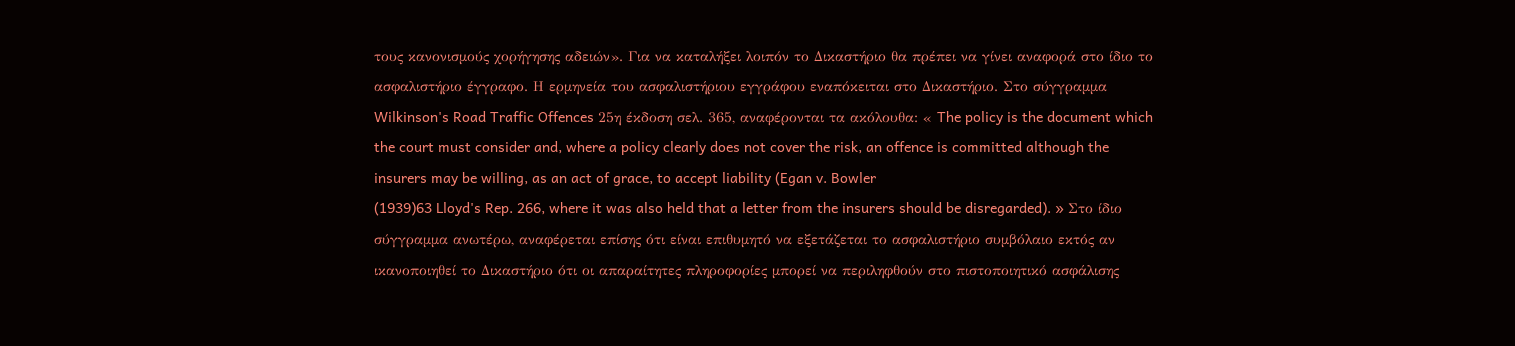τους κανονισμούς χορήγησης αδειών». Για να καταλήξει λοιπόν το Δικαστήριο θα πρέπει να γίνει αναφορά στο ίδιο το ασφαλιστήριο έγγραφο. Η ερμηνεία του ασφαλιστήριου εγγράφου εναπόκειται στο Δικαστήριο. Στο σύγγραμμα Wilkinson's Road Traffic Offences 25η έκδοση σελ. 365, αναφέρονται τα ακόλουθα: « The policy is the document which the court must consider and, where a policy clearly does not cover the risk, an offence is committed although the insurers may be willing, as an act of grace, to accept liability (Egan v. Bowler
(1939)63 Lloyd's Rep. 266, where it was also held that a letter from the insurers should be disregarded). » Στο ίδιο σύγγραμμα ανωτέρω, αναφέρεται επίσης ότι είναι επιθυμητό να εξετάζεται το ασφαλιστήριο συμβόλαιο εκτός αν ικανοποιηθεί το Δικαστήριο ότι οι απαραίτητες πληροφορίες μπορεί να περιληφθούν στο πιστοποιητικό ασφάλισης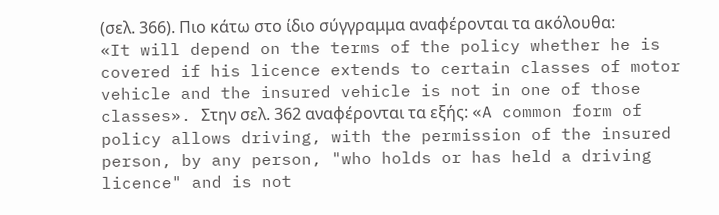(σελ. 366). Πιο κάτω στο ίδιο σύγγραμμα αναφέρονται τα ακόλουθα: «It will depend on the terms of the policy whether he is covered if his licence extends to certain classes of motor vehicle and the insured vehicle is not in one of those classes». Στην σελ. 362 αναφέρονται τα εξής: «A common form of policy allows driving, with the permission of the insured person, by any person, "who holds or has held a driving licence" and is not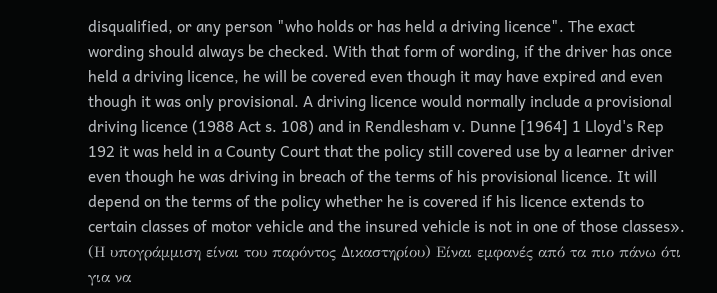disqualified, or any person "who holds or has held a driving licence". The exact wording should always be checked. With that form of wording, if the driver has once held a driving licence, he will be covered even though it may have expired and even though it was only provisional. A driving licence would normally include a provisional driving licence (1988 Act s. 108) and in Rendlesham v. Dunne [1964] 1 Lloyd's Rep 192 it was held in a County Court that the policy still covered use by a learner driver even though he was driving in breach of the terms of his provisional licence. It will depend on the terms of the policy whether he is covered if his licence extends to certain classes of motor vehicle and the insured vehicle is not in one of those classes». (Η υπογράμμιση είναι του παρόντος Δικαστηρίου) Είναι εμφανές από τα πιο πάνω ότι για να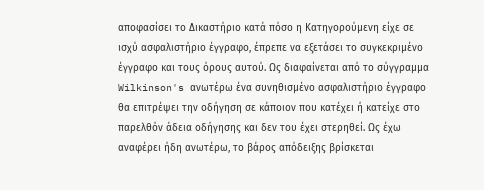αποφασίσει το Δικαστήριο κατά πόσο η Κατηγορούμενη είχε σε ισχύ ασφαλιστήριο έγγραφο, έπρεπε να εξετάσει το συγκεκριμένο έγγραφο και τους όρους αυτού. Ως διαφαίνεται από το σύγγραμμα Wilkinson's ανωτέρω ένα συνηθισμένο ασφαλιστήριο έγγραφο θα επιτρέψει την οδήγηση σε κάποιον που κατέχει ή κατείχε στο παρελθόν άδεια οδήγησης και δεν του έχει στερηθεί. Ως έχω αναφέρει ήδη ανωτέρω, το βάρος απόδειξης βρίσκεται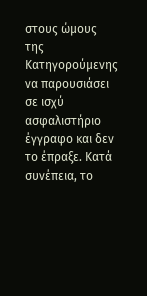στους ώμους της Κατηγορούμενης να παρουσιάσει σε ισχύ ασφαλιστήριο έγγραφο και δεν το έπραξε. Κατά συνέπεια, το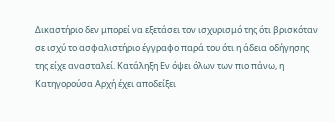Δικαστήριο δεν μπορεί να εξετάσει τον ισχυρισμό της ότι βρισκόταν σε ισχύ το ασφαλιστήριο έγγραφο παρά του ότι η άδεια οδήγησης της είχε ανασταλεί. Κατάληξη Εν όψει όλων των πιο πάνω, η Κατηγορούσα Αρχή έχει αποδείξει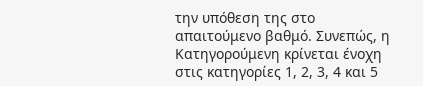την υπόθεση της στο απαιτούμενο βαθμό. Συνεπώς, η Κατηγορούμενη κρίνεται ένοχη στις κατηγορίες 1, 2, 3, 4 και 5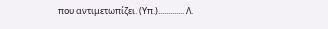που αντιμετωπίζει. (Υπ.)............. Λ.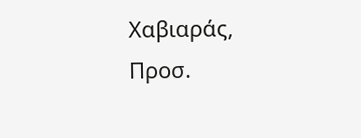Χαβιαράς, Προσ.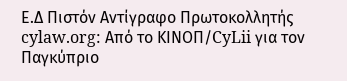Ε.Δ Πιστόν Αντίγραφο Πρωτοκολλητής cylaw.org: Από το ΚΙΝOΠ/CyLii για τον Παγκύπριο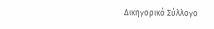Δικηγορικό Σύλλογο